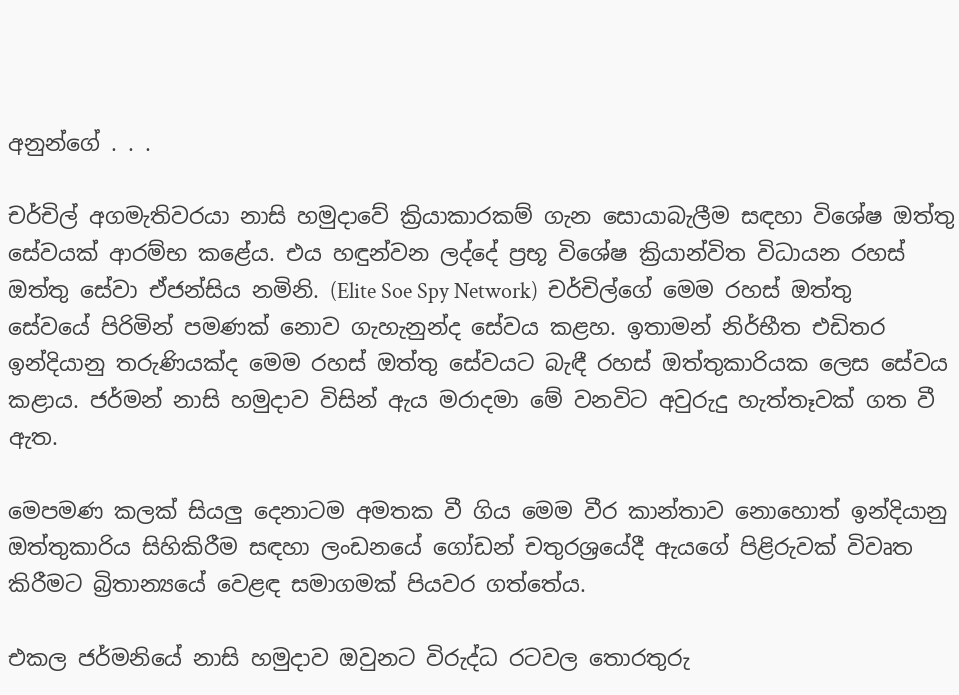අනුන්ගේ . . .

චර්චිල් අගමැතිවරයා නාසි හමුදාවේ ක්‍රියාකාරකම් ගැන සොයාබැලීම සඳහා විශේෂ ඔත්තු සේවයක් ආරම්භ කළේය. එය හඳුන්වන ලද්දේ ප්‍රභූ විශේෂ ක්‍රියාන්විත විධායන රහස් ඔත්තු සේවා ඒජන්සිය නමිනි. (Elite Soe Spy Network)  චර්චිල්ගේ මෙම රහස් ඔත්තු සේවයේ පිරිමින් පමණක් නොව ගැහැනුන්ද සේවය කළහ. ඉතාමන් නිර්භීත එඩිතර ඉන්දියානු තරුණියක්ද මෙම රහස් ඔත්තු සේවයට බැඳී රහස් ඔත්තුකාරියක ලෙස සේවය කළාය. ජර්මන් නාසි හමුදාව විසින් ඇය මරාදමා මේ වනවිට අවුරුදු හැත්තෑවක් ගත වී ඇත.

මෙපමණ කලක් සියලු දෙනාටම අමතක වී ගිය මෙම වීර කාන්තාව නොහොත් ඉන්දියානු ඔත්තුකාරිය සිහිකිරීම සඳහා ලංඩනයේ ගෝඩන් චතුරශ්‍රයේදී ඇයගේ පිළිරුවක් විවෘත කිරීමට බ්‍රිතාන්‍යයේ වෙළඳ සමාගමක් පියවර ගත්තේය.

එකල ජර්මනියේ නාසි හමුදාව ඔවුනට විරුද්ධ රටවල තොරතුරු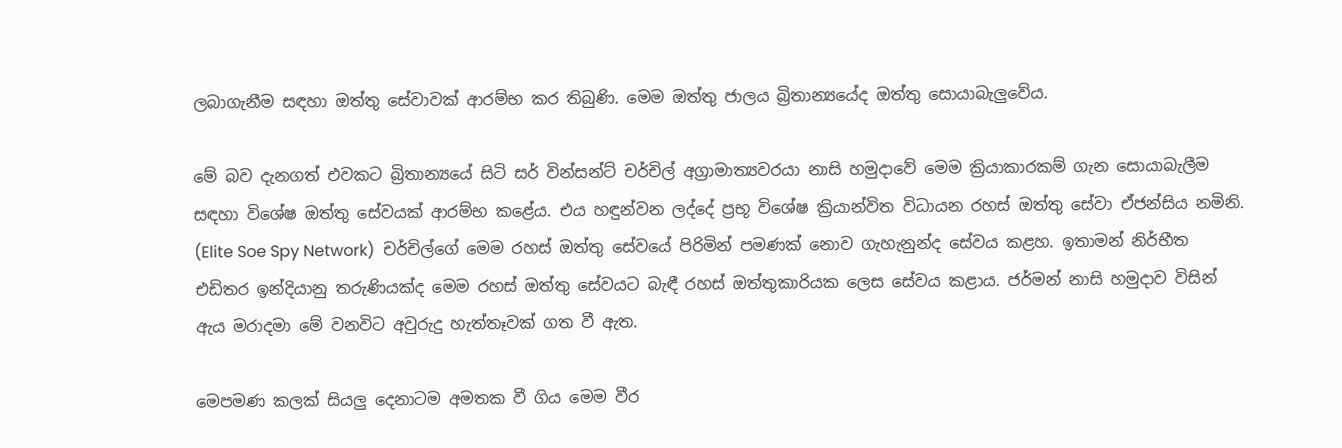ලබාගැනීම සඳහා ඔත්තු සේවාවක් ආරම්භ කර තිබුණි. මෙම ඔත්තු ජාලය බ්‍රිතාන්‍යයේද ඔත්තු සොයාබැලුවේය.

මේ බව දැනගත් එවකට බ්‍රිතාන්‍යයේ සිටි සර් වින්සන්ට් චර්චිල් අග්‍රාමාත්‍යවරයා නාසි හමුදාවේ මෙම ක්‍රියාකාරකම් ගැන සොයාබැලීම සඳහා විශේෂ ඔත්තු සේවයක් ආරම්භ කළේය. එය හඳුන්වන ලද්දේ ප්‍රභූ විශේෂ ක්‍රියාන්විත විධායන රහස් ඔත්තු සේවා ඒජන්සිය නමිනි. (Elite Soe Spy Network)  චර්චිල්ගේ මෙම රහස් ඔත්තු සේවයේ පිරිමින් පමණක් නොව ගැහැනුන්ද සේවය කළහ. ඉතාමන් නිර්භීත එඩිතර ඉන්දියානු තරුණියක්ද මෙම රහස් ඔත්තු සේවයට බැඳී රහස් ඔත්තුකාරියක ලෙස සේවය කළාය. ජර්මන් නාසි හමුදාව විසින් ඇය මරාදමා මේ වනවිට අවුරුදු හැත්තෑවක් ගත වී ඇත.

මෙපමණ කලක් සියලු දෙනාටම අමතක වී ගිය මෙම වීර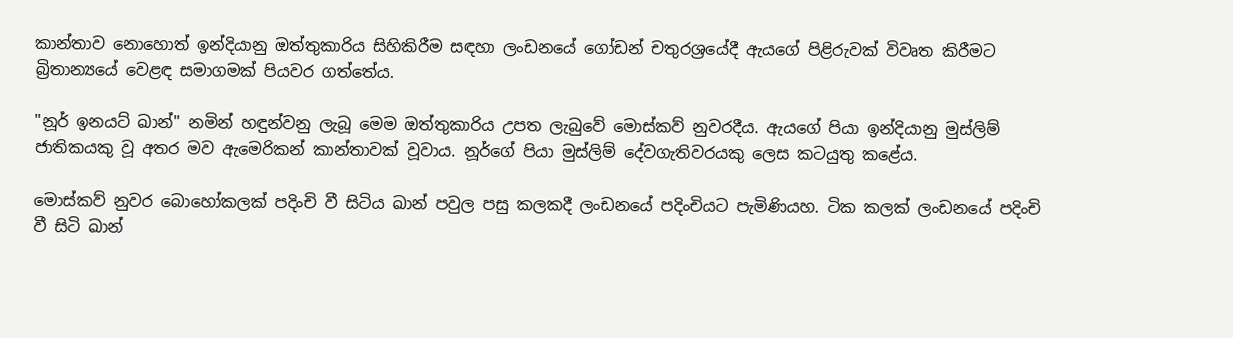කාන්තාව නොහොත් ඉන්දියානු ඔත්තුකාරිය සිහිකිරීම සඳහා ලංඩනයේ ගෝඩන් චතුරශ්‍රයේදී ඇයගේ පිළිරුවක් විවෘත කිරීමට බ්‍රිතාන්‍යයේ වෙළඳ සමාගමක් පියවර ගත්තේය.

"නූර් ඉනයට් ඛාන්" නමින් හඳුන්වනු ලැබූ මෙම ඔත්තුකාරිය උපත ලැබුවේ මොස්කව් නුවරදීය. ඇයගේ පියා ඉන්දියානු මුස්ලිම් ජාතිකයකු වූ අතර මව ඇමෙරිකන් කාන්තාවක් වූවාය. නූර්ගේ පියා මුස්ලිම් දේවගැතිවරයකු ලෙස කටයුතු කළේය.

මොස්කව් නුවර බොහෝකලක් පදිංචි වී සිටිය ඛාන් පවුල පසු කලකදී ලංඩනයේ පදිංචියට පැමිණියහ. ටික කලක් ලංඩනයේ පදිංචි වී සිටි ඛාන්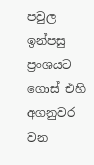පවුල ඉන්පසු ප්‍රංශයට ගොස් එහි අගනුවර වන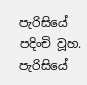පැරිසියේ පදිංචි වූහ. පැරිසියේ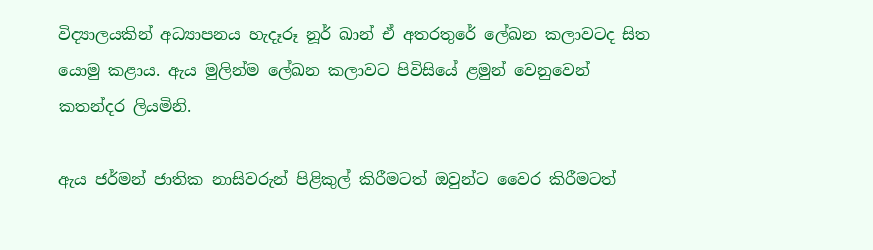විද්‍යාලයකින් අධ්‍යාපනය හැදෑරූ නූර් ඛාන් ඒ අතරතුරේ ලේඛන කලාවටද සිත යොමු කළාය. ඇය මුලින්ම ලේඛන කලාවට පිවිසියේ ළමුන් වෙනුවෙන් කතන්දර ලියමිනි.

ඇය ජර්මන් ජාතික නාසිවරුන් පිළිකුල් කිරීමටත් ඔවුන්ට වෛර කිරීමටත්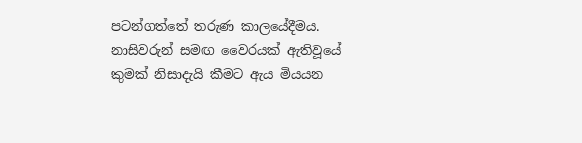පටන්ගත්තේ තරුණ කාලයේදීමය. නාසිවරුන් සමඟ වෛරයක් ඇතිවූයේ කුමක් නිසාදැයි කීමට ඇය මියයන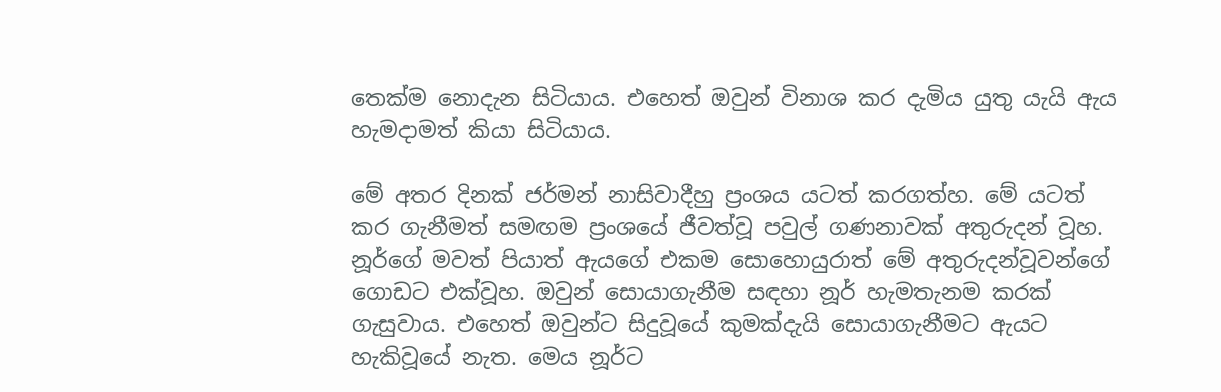තෙක්ම නොදැන සිටියාය. එහෙත් ඔවුන් විනාශ කර දැමිය යුතු යැයි ඇය හැමදාමත් කියා සිටියාය.

මේ අතර දිනක් ජර්මන් නාසිවාදීහු ප්‍රංශය යටත් කරගත්හ. මේ යටත් කර ගැනීමත් සමඟම ප්‍රංශයේ ජීවත්වූ පවුල් ගණනාවක් අතුරුදන් වූහ. නූර්ගේ මවත් පියාත් ඇයගේ එකම සොහොයුරාත් මේ අතුරුදන්වූවන්ගේ ගොඩට එක්වූහ. ඔවුන් සොයාගැනීම සඳහා නූර් හැමතැනම කරක් ගැසුවාය. එහෙත් ඔවුන්ට සිදුවූයේ කුමක්දැයි සොයාගැනීමට ඇයට හැකිවූයේ නැත. මෙය නූර්ට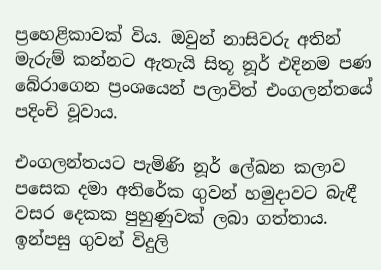ප්‍රහෙළිකාවක් විය. ඔවුන් නාසිවරු අතින් මැරුම් කන්නට ඇතැයි සිතූ නූර් එදිනම පණ බේරාගෙන ප්‍රංශයෙන් පලාවිත් එංගලන්තයේ පදිංචි වූවාය.

එංගලන්තයට පැමිණි නූර් ලේඛන කලාව පසෙක දමා අතිරේක ගුවන් හමුදාවට බැඳී වසර දෙකක පුහුණුවක් ලබා ගත්තාය. ඉන්පසු ගුවන් විදුලි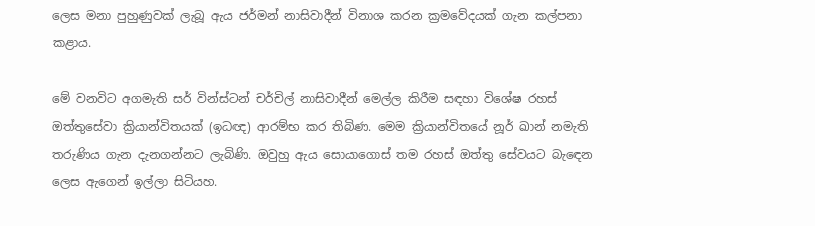ලෙස මනා පුහුණුවක් ලැබූ ඇය ජර්මන් නාසිවාදීන් විනාශ කරන ක්‍රමවේදයක් ගැන කල්පනා කළාය.

මේ වනවිට අගමැති සර් වින්ස්ටන් චර්චිල් නාසිවාදීන් මෙල්ල කිරීම සඳහා විශේෂ රහස් ඔත්තුසේවා ක්‍රියාන්විතයක් (ඉධඥ) ආරම්භ කර තිබිණ. මෙම ක්‍රියාන්විතයේ නූර් ඛාන් නමැති තරුණිය ගැන දැනගන්නට ලැබිණි. ඔවුහු ඇය සොයාගොස් තම රහස් ඔත්තු සේවයට බැඳෙන ලෙස ඇගෙන් ඉල්ලා සිටියහ.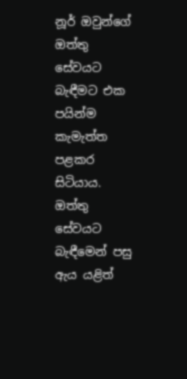නූර් ඔවුන්ගේ ඔත්තු සේවයට බැඳීමට එක පයින්ම කැමැත්ත පළකර සිටියාය. ඔත්තු සේවයට බැඳීමෙන් පසු ඇය යළිත්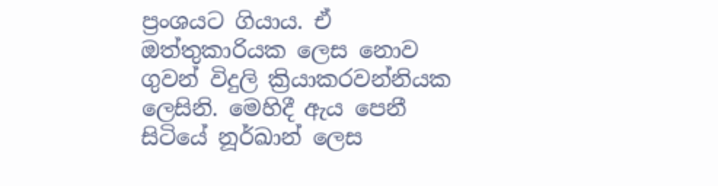ප්‍රංශයට ගියාය. ඒ ඔත්තුකාරියක ලෙස නොව ගුවන් විදුලි ක්‍රියාකරවන්නියක ලෙසිනි. මෙහිදී ඇය පෙනී සිටියේ නූර්ඛාන් ලෙස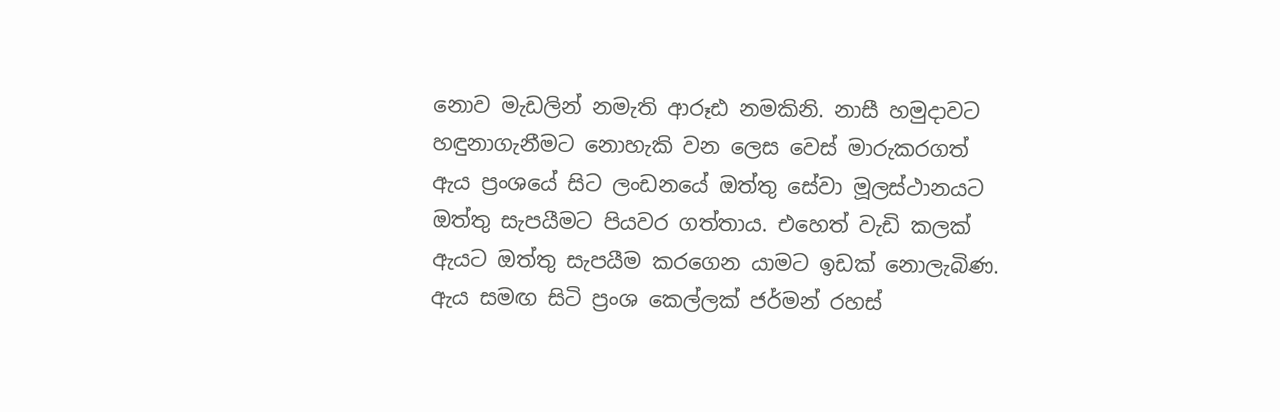නොව මැඩලින් නමැති ආරූඪ නමකිනි. නාසී හමුදාවට හඳුනාගැනීමට නොහැකි වන ලෙස වෙස් මාරුකරගත් ඇය ප්‍රංශයේ සිට ලංඩනයේ ඔත්තු සේවා මූලස්ථානයට ඔත්තු සැපයීමට පියවර ගත්තාය. එහෙත් වැඩි කලක් ඇයට ඔත්තු සැපයීම කරගෙන යාමට ඉඩක් නොලැබිණ. ඇය සමඟ සිටි ප්‍රංශ කෙල්ලක් ජර්මන් රහස්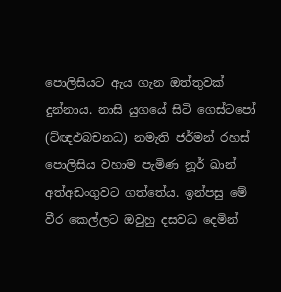පොලිසියට ඇය ගැන ඔත්තුවක් දුන්නාය. නාසි යුගයේ සිටි ගෙස්ටපෝ (ට්ඥඵබචනධ) නමැති ජර්මන් රහස් පොලිසිය වහාම පැමිණ නූර් ඛාන් අත්අඩංගුවට ගත්තේය. ඉන්පසු මේ වීර කෙල්ලට ඔවුහු දසවධ දෙමින්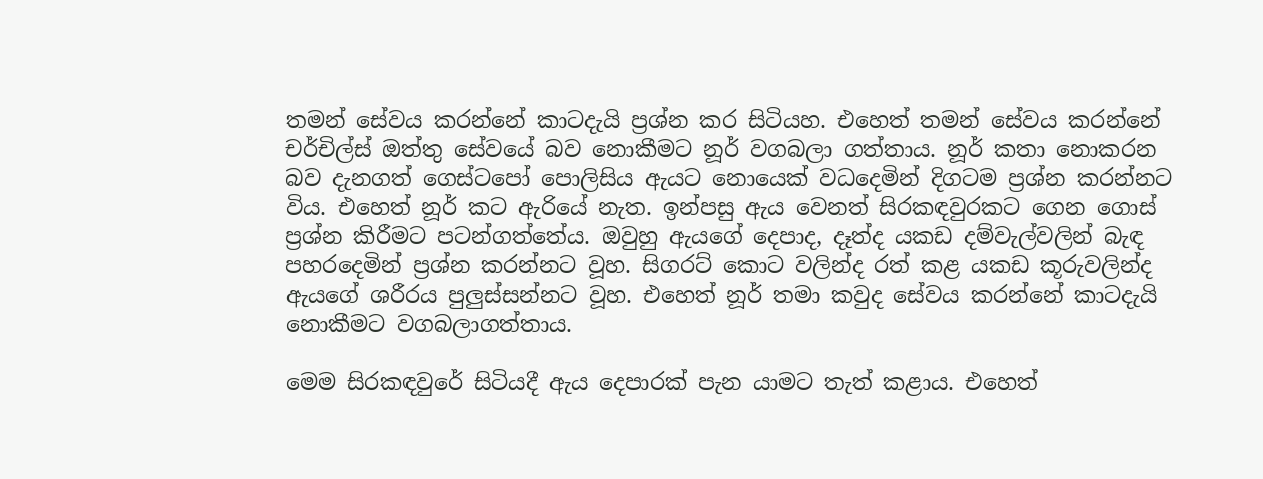තමන් සේවය කරන්නේ කාටදැයි ප්‍රශ්න කර සිටියහ. එහෙත් තමන් සේවය කරන්නේ චර්චිල්ස් ඔත්තු සේවයේ බව නොකීමට නූර් වගබලා ගත්තාය. නූර් කතා නොකරන බව දැනගත් ගෙස්ටපෝ පොලිසිය ඇයට නොයෙක් වධදෙමින් දිගටම ප්‍රශ්න කරන්නට විය. එහෙත් නූර් කට ඇරියේ නැත. ඉන්පසු ඇය වෙනත් සිරකඳවුරකට ගෙන ගොස් ප්‍රශ්න කිරීමට පටන්ගත්තේය. ඔවුහු ඇයගේ දෙපාද, දෑත්ද යකඩ දම්වැල්වලින් බැඳ පහරදෙමින් ප්‍රශ්න කරන්නට වූහ. සිගරට් කොට වලින්ද රත් කළ යකඩ කූරුවලින්ද ඇයගේ ශරීරය පුලුස්සන්නට වූහ. එහෙත් නූර් තමා කවුද සේවය කරන්නේ කාටදැයි නොකීමට වගබලාගත්තාය.

මෙම සිරකඳවුරේ සිටියදී ඇය දෙපාරක් පැන යාමට තැත් කළාය. එහෙත්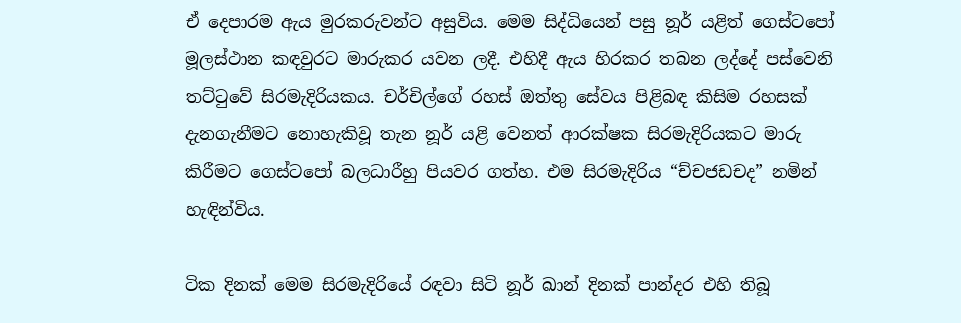ඒ දෙපාරම ඇය මුරකරුවන්ට අසුවිය. මෙම සිද්ධියෙන් පසු නූර් යළිත් ගෙස්ටපෝ මූලස්ථාන කඳවුරට මාරුකර යවන ලදී. එහිදී ඇය හිරකර තබන ලද්දේ පස්වෙනි තට්ටුවේ සිරමැදිරියකය. චර්චිල්ගේ රහස් ඔත්තු සේවය පිළිබඳ කිසිම රහසක් දැනගැනීමට නොහැකිවූ තැන නූර් යළි වෙනත් ආරක්ෂක සිරමැදිරියකට මාරු කිරීමට ගෙස්ටපෝ බලධාරීහු පියවර ගත්හ. එම සිරමැදිරිය “ච්චජඩචද” නමින් හැඳින්විය.

ටික දිනක් මෙම සිරමැදිරියේ රඳවා සිටි නූර් ඛාන් දිනක් පාන්දර එහි තිබූ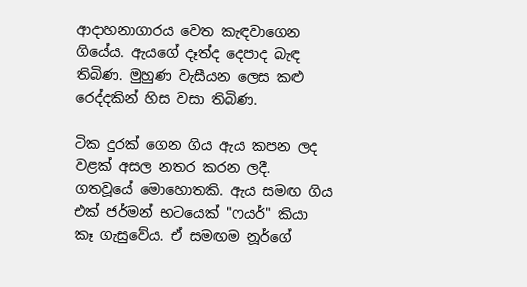ආදාහනාගාරය වෙත කැඳවාගෙන ගියේය. ඇයගේ දෑත්ද දෙපාද බැඳ තිබිණ. මුහුණ වැසීයන ලෙස කළු රෙද්දකින් හිස වසා තිබිණ.

ටික දුරක් ගෙන ගිය ඇය කපන ලද වළක් අසල නතර කරන ලදී. ගතවූයේ මොහොතකි. ඇය සමඟ ගිය එක් ජර්මන් භටයෙක් "ෆයර්" කියා කෑ ගැසුවේය. ඒ සමඟම නූර්ගේ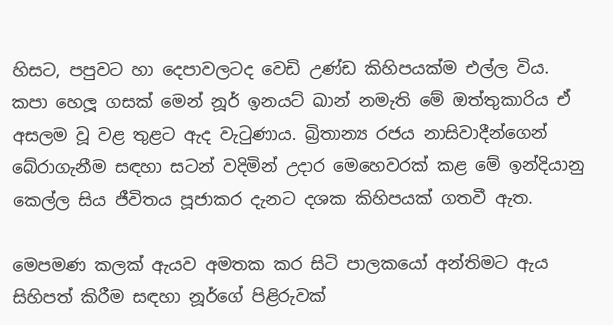හිසට, පපුවට හා දෙපාවලටද වෙඩි උණ්ඩ කිහිපයක්ම එල්ල විය. කපා හෙලූ ගසක් මෙන් නූර් ඉනයට් ඛාන් නමැති මේ ඔත්තුකාරිය ඒ අසලම වූ වළ තුළට ඇද වැටුණාය. බ්‍රිතාන්‍ය රජය නාසිවාදීන්ගෙන් බේරාගැනීම සඳහා සටන් වදිමින් උදාර මෙහෙවරක් කළ මේ ඉන්දියානු කෙල්ල සිය ජීවිතය පූජාකර දැනට දශක කිහිපයක් ගතවී ඇත.

මෙපමණ කලක් ඇයව අමතක කර සිටි පාලකයෝ අන්තිමට ඇය සිහිපත් කිරීම සඳහා නූර්ගේ පිළිරුවක්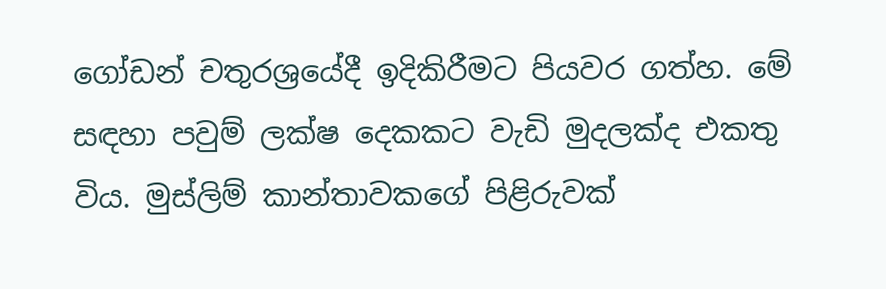ගෝඩන් චතුරශ්‍රයේදී ඉදිකිරීමට පියවර ගත්හ. මේ සඳහා පවුම් ලක්ෂ දෙකකට වැඩි මුදලක්ද එකතු විය. මුස්ලිම් කාන්තාවකගේ පිළිරුවක්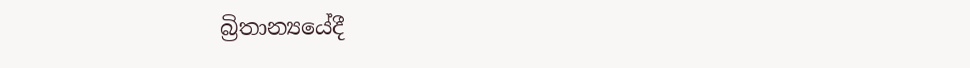බ්‍රිතාන්‍යයේදී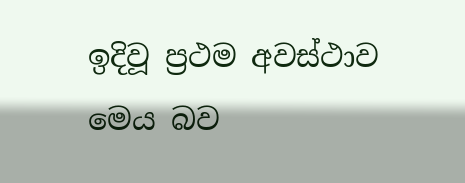ඉදිවූ ප්‍රථම අවස්ථාව මෙය බව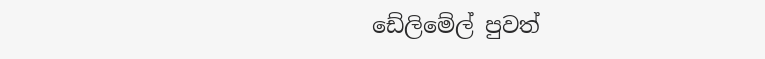ඩේලිමේල් පුවත්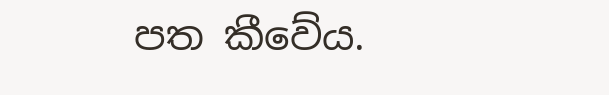පත කීවේය.